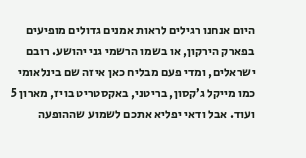היום אנחנו רגילים לראות אמנים גדולים מופיעים בפארק הירקון, או בשמו הרשמי גני יהושע. רובם ישראלים, ומדי פעם מבליח כאן איזה שם בינלאומי כמו מייקל ג’קסון, בריטני, באקסטריט בויז, מארון 5 ועוד. אבל ודאי יפליא אתכם לשמוע שההופעה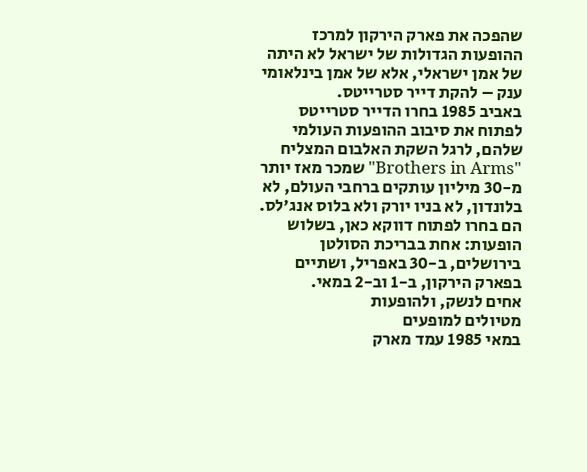שהפכה את פארק הירקון למרכז ההופעות הגדולות של ישראל לא היתה של אמן ישראלי, אלא של אמן בינלאומי ענק – להקת דייר סטרייטס.
באביב 1985 בחרו הדייר סטרייטס לפתוח את סיבוב ההופעות העולמי שלהם, לרגל השקת האלבום המצליח "Brothers in Arms" שמכר מאז יותר מ-30 מיליון עותקים ברחבי העולם, לא בלונדון, לא בניו יורק ולא בלוס אנג'לס. הם בחרו לפתוח דווקא כאן, בשלוש הופעות: אחת בבריכת הסולטן בירושלים, ב-30 באפריל, ושתיים בפארק הירקון, ב-1 וב-2 במאי.
אחים לנשק, ולהופעות
מטיולים למופעים
במאי 1985 עמד מארק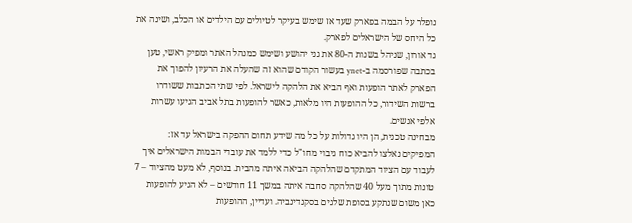נופלר על הבמה בפארק שעד אז שימש בעיקר לטיולים עם הילדים או הכלב, ושינה את כל היחס של הישראלים לפארק.
גד אורון, שניהל בשנות ה-80 את גני יהושע ושימש כמנהל האתר ומפיק ראשי, טען בכתבה שפורסמה ב-ynet בעשור הקודם שהוא זה שהעלה את הרעיון להפוך את הפארק לאתר הופעות ואף הביא את הלהקה לישראל. לפי שתי הכתבות ששודרו ברשות השידור, כל ההופעות היו מלאות, כאשר להופעות בתל אביב הגיעו עשרות אלפי אנשים.
מבחינה טכנית, הן היו גדולות על כל מה שידע תחום ההפקה בישראל עד אז: המפיקים נאלצו להביא כוח גיבוי מחו"ל כדי ללמד את עובדי הבמות הישראלים איך לעבוד עם הציוד המתקדם שהלהקה הביאה איתה מהבית. בנוסף, לא מעט מהציוד – 7 טונות מתוך מעל 40 שהלהקה סחבה איתה במשך 11 חודשים – לא הגיע להופעות כאן משום שנתקע בסופת שלגים בסקנדינביה. ועדיין, ההופעות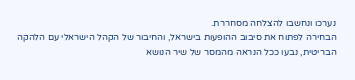נערכו ונחשבו להצלחה מסחררת.
הבחירה לפתוח את סיבוב ההופעות בישראל, והחיבור של הקהל הישראלי עם הלהקה הבריטית, נבעו ככל הנראה מהמסר של שיר הנושא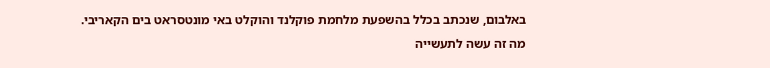באלבום, שנכתב בכלל בהשפעת מלחמת פוקלנד והוקלט באי מונטסראט בים הקאריבי.
מה זה עשה לתעשייה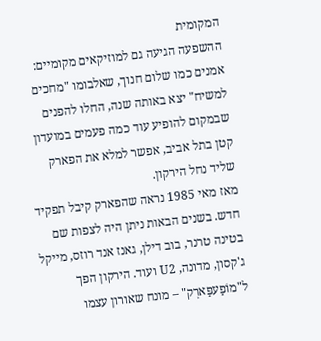המקומית
ההשפעה הגיעה גם למוזיקאים מקומיים: אמנים כמו שלום חנוך, שאלבומו "מחכים למשיח" יצא באותה שנה, החלו להפנים שבמקום להופיע עוד כמה פעמים במועדון קטן בתל אביב, אפשר למלא את הפארק שליד נחל הירקון.
מאז מאי 1985 נראה שהפארק קיבל תפקיד חדש. בשנים הבאות ניתן היה לצפות שם בטינה טרנר, בוב דילן, גאנז אנד רוזס, מייקל ג'קסון, מדונה, U2 ועוד. הירקון הפך ל"מוֹפַעפַּארְק" – מונח שאורון עצמו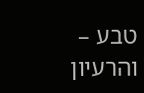טבע – והרעיון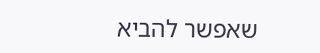שאפשר להביא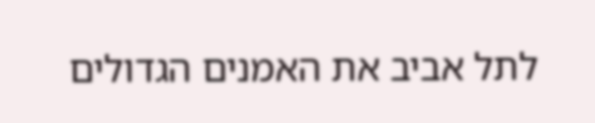לתל אביב את האמנים הגדולים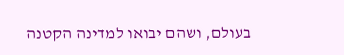בעולם, ושהם יבואו למדינה הקטנה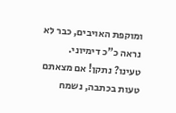ומוקפת האויבים, כבר לא נראה כ"כ דימיוני.
טעינו? נתקן! אם מצאתם טעות בכתבה, נשמח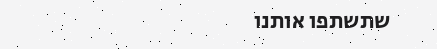שתשתפו אותנו